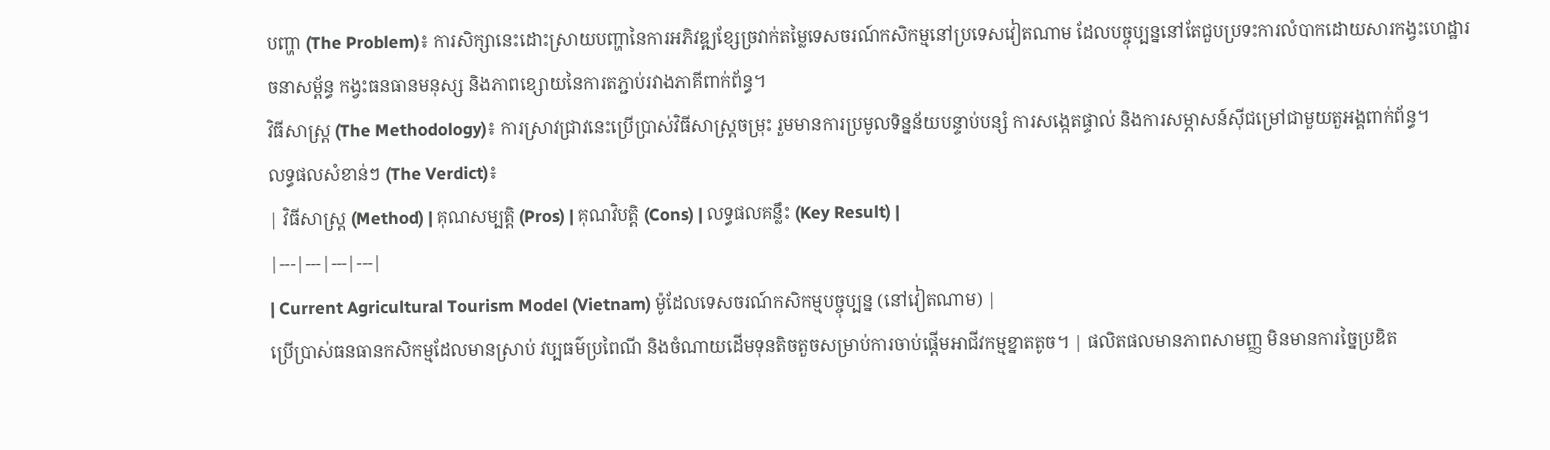បញ្ហា (The Problem)៖ ការសិក្សានេះដោះស្រាយបញ្ហានៃការអភិវឌ្ឍខ្សែច្រវាក់តម្លៃទេសចរណ៍កសិកម្មនៅប្រទេសវៀតណាម ដែលបច្ចុប្បន្ននៅតែជួបប្រទះការលំបាកដោយសារកង្វះហេដ្ឋារចនាសម្ព័ន្ធ កង្វះធនធានមនុស្ស និងភាពខ្សោយនៃការតភ្ជាប់រវាងភាគីពាក់ព័ន្ធ។
វិធីសាស្ត្រ (The Methodology)៖ ការស្រាវជ្រាវនេះប្រើប្រាស់វិធីសាស្ត្រចម្រុះ រួមមានការប្រមូលទិន្នន័យបន្ទាប់បន្សំ ការសង្កេតផ្ទាល់ និងការសម្ភាសន៍ស៊ីជម្រៅជាមួយតួអង្គពាក់ព័ន្ធ។
លទ្ធផលសំខាន់ៗ (The Verdict)៖
| វិធីសាស្ត្រ (Method) | គុណសម្បត្តិ (Pros) | គុណវិបត្តិ (Cons) | លទ្ធផលគន្លឹះ (Key Result) |
|---|---|---|---|
| Current Agricultural Tourism Model (Vietnam) ម៉ូដែលទេសចរណ៍កសិកម្មបច្ចុប្បន្ន (នៅវៀតណាម) |
ប្រើប្រាស់ធនធានកសិកម្មដែលមានស្រាប់ វប្បធម៌ប្រពៃណី និងចំណាយដើមទុនតិចតួចសម្រាប់ការចាប់ផ្តើមអាជីវកម្មខ្នាតតូច។ | ផលិតផលមានភាពសាមញ្ញ មិនមានការច្នៃប្រឌិត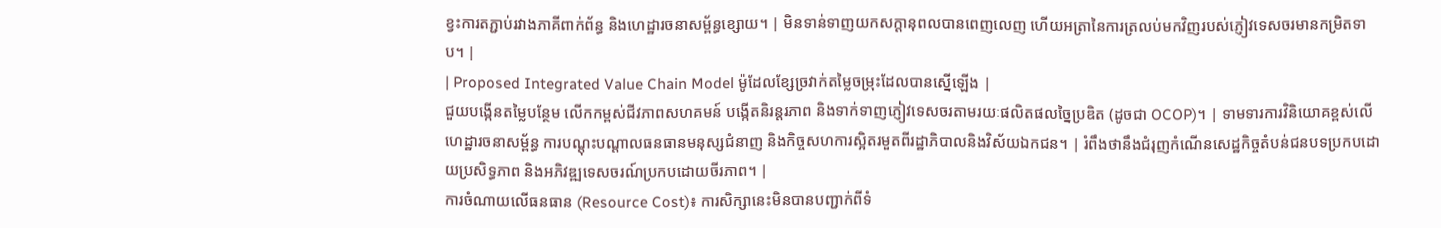ខ្វះការតភ្ជាប់រវាងភាគីពាក់ព័ន្ធ និងហេដ្ឋារចនាសម្ព័ន្ធខ្សោយ។ | មិនទាន់ទាញយកសក្តានុពលបានពេញលេញ ហើយអត្រានៃការត្រលប់មកវិញរបស់ភ្ញៀវទេសចរមានកម្រិតទាប។ |
| Proposed Integrated Value Chain Model ម៉ូដែលខ្សែច្រវាក់តម្លៃចម្រុះដែលបានស្នើឡើង |
ជួយបង្កើនតម្លៃបន្ថែម លើកកម្ពស់ជីវភាពសហគមន៍ បង្កើតនិរន្តរភាព និងទាក់ទាញភ្ញៀវទេសចរតាមរយៈផលិតផលច្នៃប្រឌិត (ដូចជា OCOP)។ | ទាមទារការវិនិយោគខ្ពស់លើហេដ្ឋារចនាសម្ព័ន្ធ ការបណ្តុះបណ្តាលធនធានមនុស្សជំនាញ និងកិច្ចសហការស្អិតរមួតពីរដ្ឋាភិបាលនិងវិស័យឯកជន។ | រំពឹងថានឹងជំរុញកំណើនសេដ្ឋកិច្ចតំបន់ជនបទប្រកបដោយប្រសិទ្ធភាព និងអភិវឌ្ឍទេសចរណ៍ប្រកបដោយចីរភាព។ |
ការចំណាយលើធនធាន (Resource Cost)៖ ការសិក្សានេះមិនបានបញ្ជាក់ពីទំ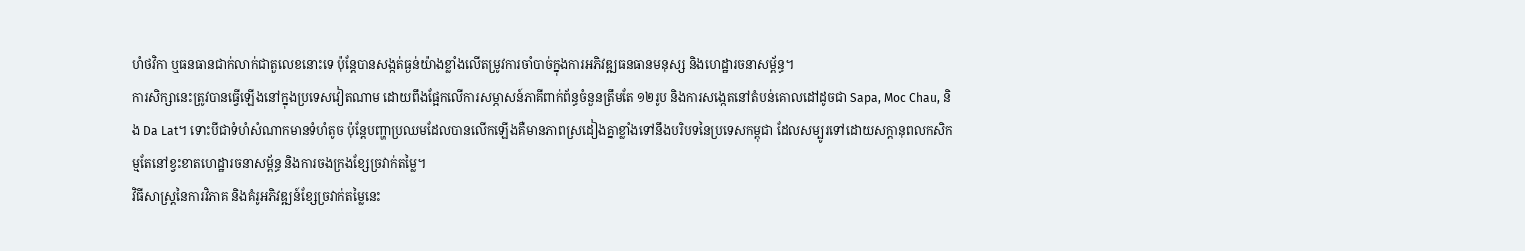ហំថវិកា ឬធនធានជាក់លាក់ជាតួលេខនោះទេ ប៉ុន្តែបានសង្កត់ធ្ងន់យ៉ាងខ្លាំងលើតម្រូវការចាំបាច់ក្នុងការអភិវឌ្ឍធនធានមនុស្ស និងហេដ្ឋារចនាសម្ព័ន្ធ។
ការសិក្សានេះត្រូវបានធ្វើឡើងនៅក្នុងប្រទេសវៀតណាម ដោយពឹងផ្អែកលើការសម្ភាសន៍ភាគីពាក់ព័ន្ធចំនួនត្រឹមតែ ១២រូប និងការសង្កេតនៅតំបន់គោលដៅដូចជា Sapa, Moc Chau, និង Da Lat។ ទោះបីជាទំហំសំណាកមានទំហំតូច ប៉ុន្តែបញ្ហាប្រឈមដែលបានលើកឡើងគឺមានភាពស្រដៀងគ្នាខ្លាំងទៅនឹងបរិបទនៃប្រទេសកម្ពុជា ដែលសម្បូរទៅដោយសក្តានុពលកសិកម្មតែនៅខ្វះខាតហេដ្ឋារចនាសម្ព័ន្ធ និងការចងក្រងខ្សែច្រវាក់តម្លៃ។
វិធីសាស្ត្រនៃការវិភាគ និងគំរូអភិវឌ្ឍន៍ខ្សែច្រវាក់តម្លៃនេះ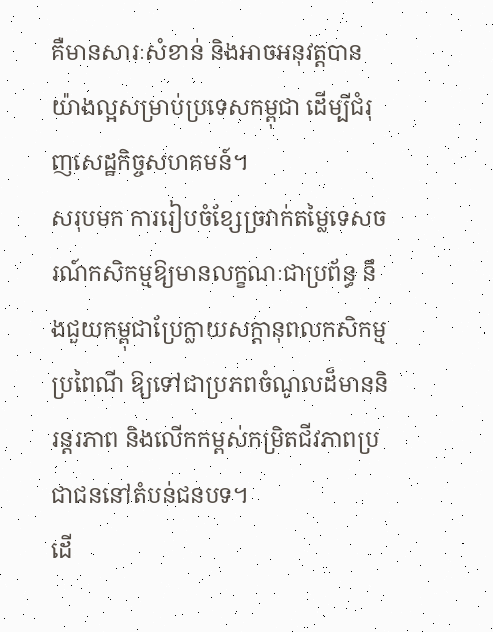គឺមានសារៈសំខាន់ និងអាចអនុវត្តបានយ៉ាងល្អសម្រាប់ប្រទេសកម្ពុជា ដើម្បីជំរុញសេដ្ឋកិច្ចសហគមន៍។
សរុបមក ការរៀបចំខ្សែច្រវាក់តម្លៃទេសចរណ៍កសិកម្មឱ្យមានលក្ខណៈជាប្រព័ន្ធ នឹងជួយកម្ពុជាប្រែក្លាយសក្តានុពលកសិកម្មប្រពៃណី ឱ្យទៅជាប្រភពចំណូលដ៏មាននិរន្តរភាព និងលើកកម្ពស់កម្រិតជីវភាពប្រជាជននៅតំបន់ជនបទ។
ដើ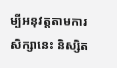ម្បីអនុវត្តតាមការសិក្សានេះ និស្សិត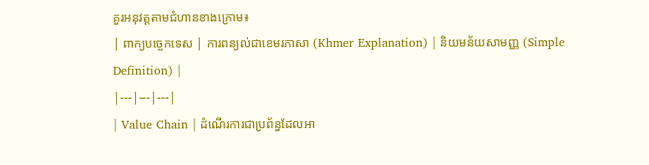គួរអនុវត្តតាមជំហានខាងក្រោម៖
| ពាក្យបច្ចេកទេស | ការពន្យល់ជាខេមរភាសា (Khmer Explanation) | និយមន័យសាមញ្ញ (Simple Definition) |
|---|---|---|
| Value Chain | ដំណើរការជាប្រព័ន្ធដែលអា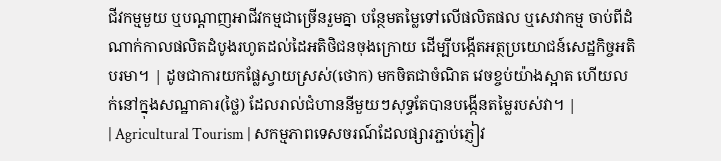ជីវកម្មមួយ ឬបណ្តាញអាជីវកម្មជាច្រើនរួមគ្នា បន្ថែមតម្លៃទៅលើផលិតផល ឬសេវាកម្ម ចាប់ពីដំណាក់កាលផលិតដំបូងរហូតដល់ដៃអតិថិជនចុងក្រោយ ដើម្បីបង្កើតអត្ថប្រយោជន៍សេដ្ឋកិច្ចអតិបរមា។ | ដូចជាការយកផ្លែស្វាយស្រស់(ថោក) មកចិតជាចំណិត វេចខ្ចប់យ៉ាងស្អាត ហើយលក់នៅក្នុងសណ្ឋាគារ(ថ្លៃ) ដែលរាល់ជំហាននីមួយៗសុទ្ធតែបានបង្កើនតម្លៃរបស់វា។ |
| Agricultural Tourism | សកម្មភាពទេសចរណ៍ដែលផ្សារភ្ជាប់ភ្ញៀវ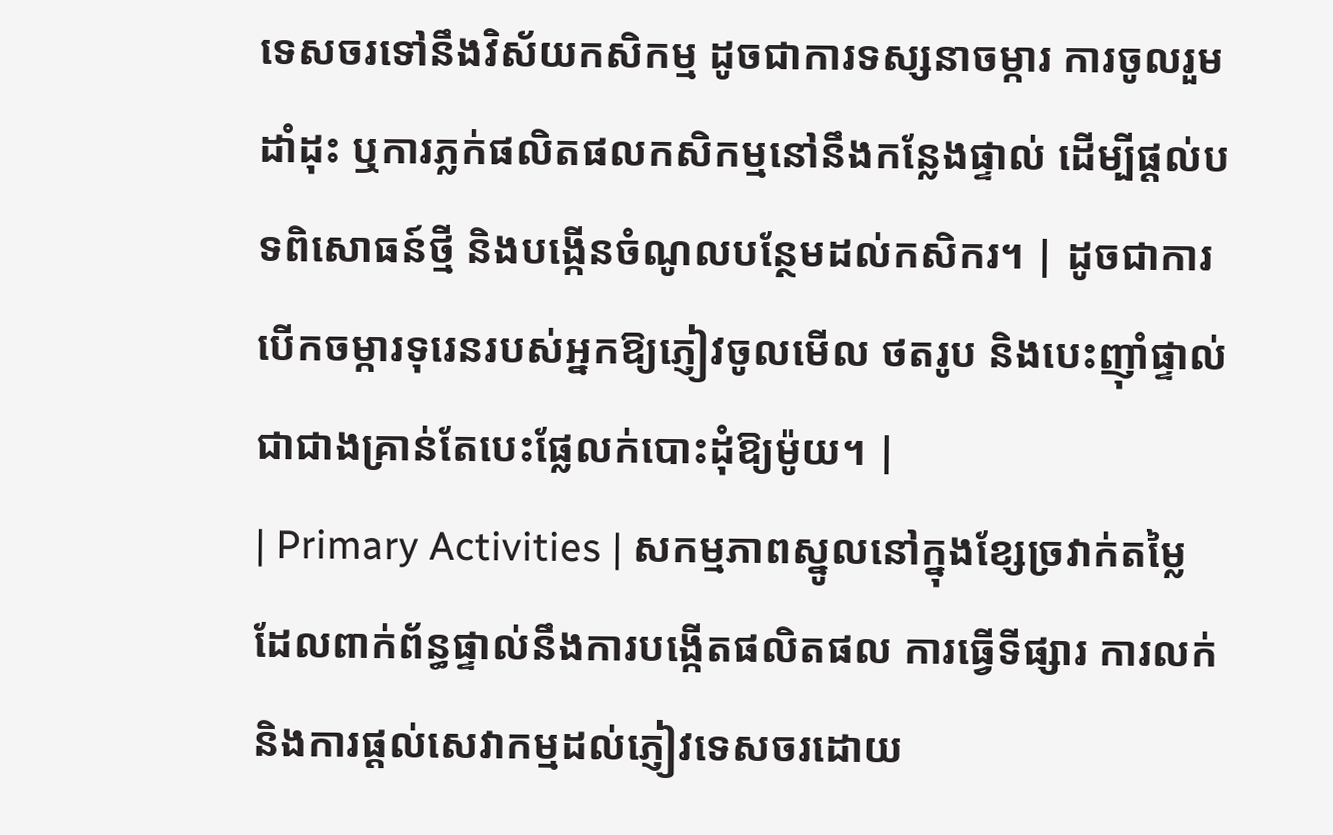ទេសចរទៅនឹងវិស័យកសិកម្ម ដូចជាការទស្សនាចម្ការ ការចូលរួមដាំដុះ ឬការភ្លក់ផលិតផលកសិកម្មនៅនឹងកន្លែងផ្ទាល់ ដើម្បីផ្តល់បទពិសោធន៍ថ្មី និងបង្កើនចំណូលបន្ថែមដល់កសិករ។ | ដូចជាការបើកចម្ការទុរេនរបស់អ្នកឱ្យភ្ញៀវចូលមើល ថតរូប និងបេះញ៉ាំផ្ទាល់ ជាជាងគ្រាន់តែបេះផ្លែលក់បោះដុំឱ្យម៉ូយ។ |
| Primary Activities | សកម្មភាពស្នូលនៅក្នុងខ្សែច្រវាក់តម្លៃ ដែលពាក់ព័ន្ធផ្ទាល់នឹងការបង្កើតផលិតផល ការធ្វើទីផ្សារ ការលក់ និងការផ្តល់សេវាកម្មដល់ភ្ញៀវទេសចរដោយ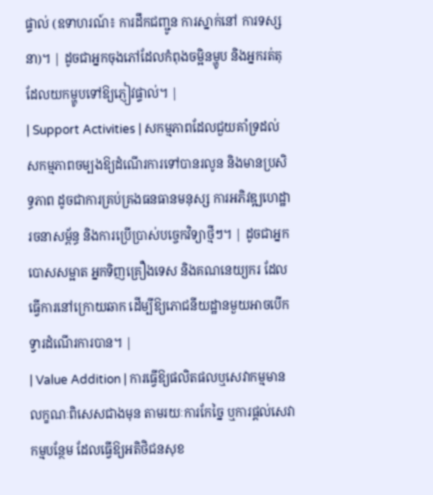ផ្ទាល់ (ឧទាហរណ៍៖ ការដឹកជញ្ជូន ការស្នាក់នៅ ការទស្សនា)។ | ដូចជាអ្នកចុងភៅដែលកំពុងចម្អិនម្ហូប និងអ្នករត់តុដែលយកម្ហូបទៅឱ្យភ្ញៀវផ្ទាល់។ |
| Support Activities | សកម្មភាពដែលជួយគាំទ្រដល់សកម្មភាពចម្បងឱ្យដំណើរការទៅបានរលូន និងមានប្រសិទ្ធភាព ដូចជាការគ្រប់គ្រងធនធានមនុស្ស ការអភិវឌ្ឍហេដ្ឋារចនាសម្ព័ន្ធ និងការប្រើប្រាស់បច្ចេកវិទ្យាថ្មីៗ។ | ដូចជាអ្នកបោសសម្អាត អ្នកទិញគ្រឿងទេស និងគណនេយ្យករ ដែលធ្វើការនៅក្រោយឆាក ដើម្បីឱ្យភោជនីយដ្ឋានមួយអាចបើកទ្វារដំណើរការបាន។ |
| Value Addition | ការធ្វើឱ្យផលិតផលឬសេវាកម្មមានលក្ខណៈពិសេសជាងមុន តាមរយៈការកែច្នៃ ឬការផ្តល់សេវាកម្មបន្ថែម ដែលធ្វើឱ្យអតិថិជនសុខ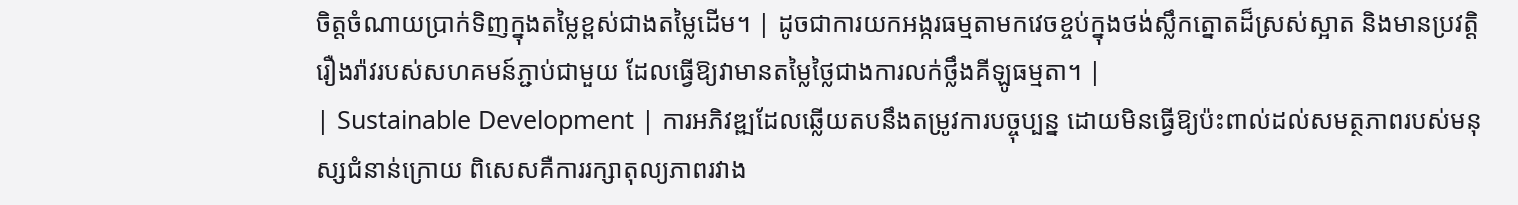ចិត្តចំណាយប្រាក់ទិញក្នុងតម្លៃខ្ពស់ជាងតម្លៃដើម។ | ដូចជាការយកអង្ករធម្មតាមកវេចខ្ចប់ក្នុងថង់ស្លឹកត្នោតដ៏ស្រស់ស្អាត និងមានប្រវត្តិរឿងរ៉ាវរបស់សហគមន៍ភ្ជាប់ជាមួយ ដែលធ្វើឱ្យវាមានតម្លៃថ្លៃជាងការលក់ថ្លឹងគីឡូធម្មតា។ |
| Sustainable Development | ការអភិវឌ្ឍដែលឆ្លើយតបនឹងតម្រូវការបច្ចុប្បន្ន ដោយមិនធ្វើឱ្យប៉ះពាល់ដល់សមត្ថភាពរបស់មនុស្សជំនាន់ក្រោយ ពិសេសគឺការរក្សាតុល្យភាពរវាង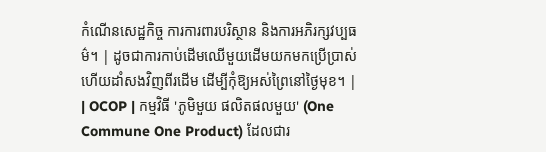កំណើនសេដ្ឋកិច្ច ការការពារបរិស្ថាន និងការអភិរក្សវប្បធម៌។ | ដូចជាការកាប់ដើមឈើមួយដើមយកមកប្រើប្រាស់ ហើយដាំសងវិញពីរដើម ដើម្បីកុំឱ្យអស់ព្រៃនៅថ្ងៃមុខ។ |
| OCOP | កម្មវិធី 'ភូមិមួយ ផលិតផលមួយ' (One Commune One Product) ដែលជារ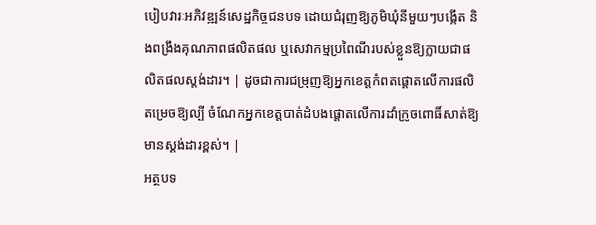បៀបវារៈអភិវឌ្ឍន៍សេដ្ឋកិច្ចជនបទ ដោយជំរុញឱ្យភូមិឃុំនីមួយៗបង្កើត និងពង្រឹងគុណភាពផលិតផល ឬសេវាកម្មប្រពៃណីរបស់ខ្លួនឱ្យក្លាយជាផលិតផលស្តង់ដារ។ | ដូចជាការជម្រុញឱ្យអ្នកខេត្តកំពតផ្តោតលើការផលិតម្រេចឱ្យល្បី ចំណែកអ្នកខេត្តបាត់ដំបងផ្តោតលើការដាំក្រូចពោធិ៍សាត់ឱ្យមានស្តង់ដារខ្ពស់។ |
អត្ថបទ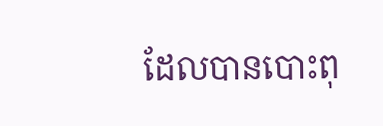ដែលបានបោះពុ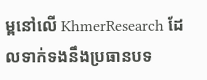ម្ពនៅលើ KhmerResearch ដែលទាក់ទងនឹងប្រធានបទ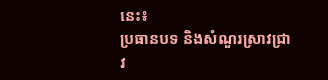នេះ៖
ប្រធានបទ និងសំណួរស្រាវជ្រាវ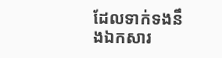ដែលទាក់ទងនឹងឯកសារ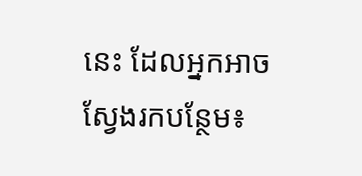នេះ ដែលអ្នកអាចស្វែងរកបន្ថែម៖